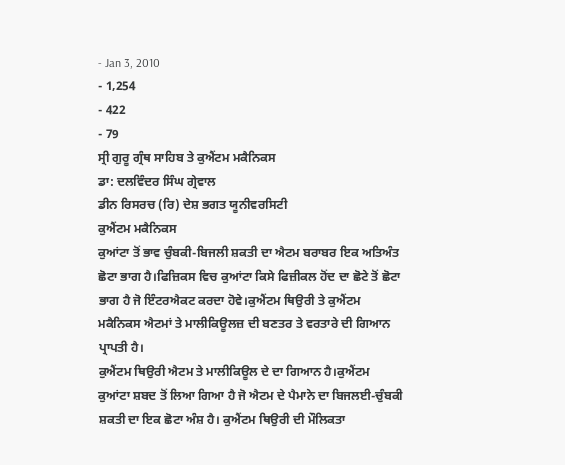- Jan 3, 2010
- 1,254
- 422
- 79
ਸ੍ਰੀ ਗੁਰੂ ਗ੍ਰੰਥ ਸਾਹਿਬ ਤੇ ਕੁਐਂਟਮ ਮਕੈਨਿਕਸ
ਡਾ: ਦਲਵਿੰਦਰ ਸਿੰਘ ਗ੍ਰੇਵਾਲ
ਡੀਨ ਰਿਸਰਚ (ਰਿ) ਦੇਸ਼ ਭਗਤ ਯੂਨੀਵਰਸਿਟੀ
ਕੁਐਂਟਮ ਮਕੈਨਿਕਸ
ਕੁਆਂਟਾ ਤੋਂ ਭਾਵ ਚੁੰਬਕੀ-ਬਿਜਲੀ ਸ਼ਕਤੀ ਦਾ ਐਟਮ ਬਰਾਬਰ ਇਕ ਅਤਿਅੰਤ ਛੋਟਾ ਭਾਗ ਹੈ।ਫਿਜ਼ਿਕਸ ਵਿਚ ਕੁਆਂਟਾ ਕਿਸੇ ਫਿਜ਼ੀਕਲ ਹੋਂਦ ਦਾ ਛੋਟੇ ਤੋਂ ਛੋਟਾ ਭਾਗ ਹੈ ਜੋ ਇੰਟਰਐਕਟ ਕਰਦਾ ਹੋਵੇ।ਕੁਐਂਟਮ ਥਿਉਰੀ ਤੇ ਕੁਐਂਟਮ ਮਕੈਨਿਕਸ ਐਟਮਾਂ ਤੇ ਮਾਲੀਕਿਊਲਜ਼ ਦੀ ਬਣਤਰ ਤੇ ਵਰਤਾਰੇ ਦੀ ਗਿਆਨ ਪ੍ਰਾਪਤੀ ਹੈ।
ਕੁਐਂਟਮ ਥਿਉਰੀ ਐਟਮ ਤੇ ਮਾਲੀਕਿਊਲ ਦੇ ਦਾ ਗਿਆਨ ਹੈ।ਕੁਐਂਟਮ ਕੁਆਂਟਾ ਸ਼ਬਦ ਤੋਂ ਲਿਆ ਗਿਆ ਹੈ ਜੋ ਐਟਮ ਦੇ ਪੈਮਾਨੇ ਦਾ ਬਿਜਲਈ-ਚੁੰਬਕੀ ਸ਼ਕਤੀ ਦਾ ਇਕ ਛੋਟਾ ਅੰਸ਼ ਹੈ। ਕੁਐਂਟਮ ਥਿਉਰੀ ਦੀ ਮੌਲਿਕਤਾ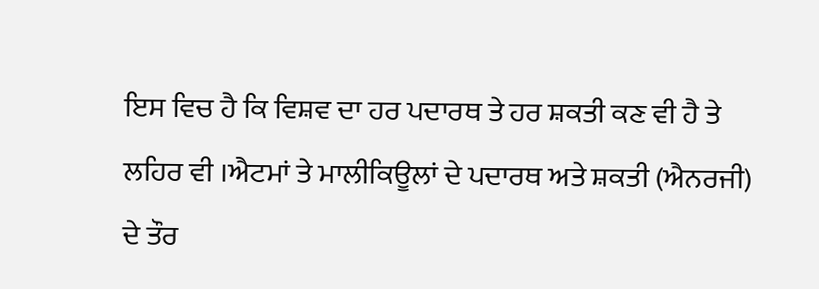ਇਸ ਵਿਚ ਹੈ ਕਿ ਵਿਸ਼ਵ ਦਾ ਹਰ ਪਦਾਰਥ ਤੇ ਹਰ ਸ਼ਕਤੀ ਕਣ ਵੀ ਹੈ ਤੇ ਲਹਿਰ ਵੀ ।ਐਟਮਾਂ ਤੇ ਮਾਲੀਕਿਊਲਾਂ ਦੇ ਪਦਾਰਥ ਅਤੇ ਸ਼ਕਤੀ (ਐਨਰਜੀ) ਦੇ ਤੌਰ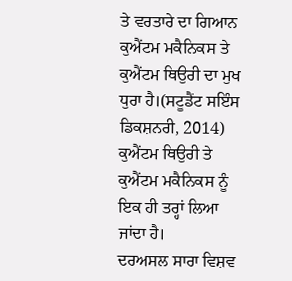ਤੇ ਵਰਤਾਰੇ ਦਾ ਗਿਆਨ ਕੁਐਂਟਮ ਮਕੈਨਿਕਸ ਤੇ ਕੁਐਂਟਮ ਥਿਉਰੀ ਦਾ ਮੁਖ ਧੁਰਾ ਹੈ।(ਸਟੂਡੈਂਟ ਸਇੰਸ ਡਿਕਸ਼ਨਰੀ, 2014) ਕੁਐਂਟਮ ਥਿਉਰੀ ਤੇ ਕੁਐਂਟਮ ਮਕੈਨਿਕਸ ਨੂੰ ਇਕ ਹੀ ਤਰ੍ਹਾਂ ਲਿਆ ਜਾਂਦਾ ਹੈ।
ਦਰਅਸਲ ਸਾਰਾ ਵਿਸ਼ਵ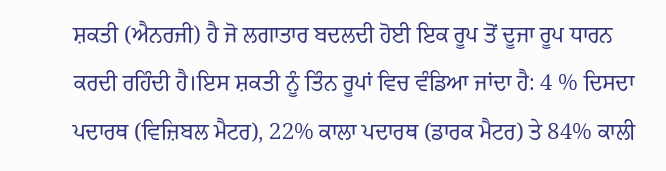ਸ਼ਕਤੀ (ਐਨਰਜੀ) ਹੈ ਜੋ ਲਗਾਤਾਰ ਬਦਲਦੀ ਹੋਈ ਇਕ ਰੂਪ ਤੋਂ ਦੂਜਾ ਰੂਪ ਧਾਰਨ ਕਰਦੀ ਰਹਿੰਦੀ ਹੈ।ਇਸ ਸ਼ਕਤੀ ਨੂੰ ਤਿੰਨ ਰੂਪਾਂ ਵਿਚ ਵੰਡਿਆ ਜਾਂਦਾ ਹੈ: 4 % ਦਿਸਦਾ ਪਦਾਰਥ (ਵਿਜ਼ਿਬਲ ਮੈਟਰ), 22% ਕਾਲਾ ਪਦਾਰਥ (ਡਾਰਕ ਮੈਟਰ) ਤੇ 84% ਕਾਲੀ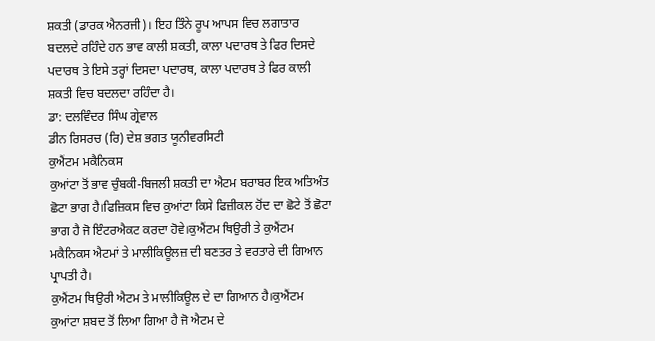ਸ਼ਕਤੀ (ਡਾਰਕ ਐਨਰਜੀ)। ਇਹ ਤਿੰਨੇ ਰੂਪ ਆਪਸ ਵਿਚ ਲਗਾਤਾਰ ਬਦਲਦੇ ਰਹਿੰਦੇ ਹਨ ਭਾਵ ਕਾਲੀ ਸ਼ਕਤੀ, ਕਾਲਾ ਪਦਾਰਥ ਤੇ ਫਿਰ ਦਿਸਦੇ ਪਦਾਰਥ ਤੇ ਇਸੇ ਤਰ੍ਹਾਂ ਦਿਸਦਾ ਪਦਾਰਥ, ਕਾਲਾ ਪਦਾਰਥ ਤੇ ਫਿਰ ਕਾਲੀ ਸ਼ਕਤੀ ਵਿਚ ਬਦਲਦਾ ਰਹਿੰਦਾ ਹੈ।
ਡਾ: ਦਲਵਿੰਦਰ ਸਿੰਘ ਗ੍ਰੇਵਾਲ
ਡੀਨ ਰਿਸਰਚ (ਰਿ) ਦੇਸ਼ ਭਗਤ ਯੂਨੀਵਰਸਿਟੀ
ਕੁਐਂਟਮ ਮਕੈਨਿਕਸ
ਕੁਆਂਟਾ ਤੋਂ ਭਾਵ ਚੁੰਬਕੀ-ਬਿਜਲੀ ਸ਼ਕਤੀ ਦਾ ਐਟਮ ਬਰਾਬਰ ਇਕ ਅਤਿਅੰਤ ਛੋਟਾ ਭਾਗ ਹੈ।ਫਿਜ਼ਿਕਸ ਵਿਚ ਕੁਆਂਟਾ ਕਿਸੇ ਫਿਜ਼ੀਕਲ ਹੋਂਦ ਦਾ ਛੋਟੇ ਤੋਂ ਛੋਟਾ ਭਾਗ ਹੈ ਜੋ ਇੰਟਰਐਕਟ ਕਰਦਾ ਹੋਵੇ।ਕੁਐਂਟਮ ਥਿਉਰੀ ਤੇ ਕੁਐਂਟਮ ਮਕੈਨਿਕਸ ਐਟਮਾਂ ਤੇ ਮਾਲੀਕਿਊਲਜ਼ ਦੀ ਬਣਤਰ ਤੇ ਵਰਤਾਰੇ ਦੀ ਗਿਆਨ ਪ੍ਰਾਪਤੀ ਹੈ।
ਕੁਐਂਟਮ ਥਿਉਰੀ ਐਟਮ ਤੇ ਮਾਲੀਕਿਊਲ ਦੇ ਦਾ ਗਿਆਨ ਹੈ।ਕੁਐਂਟਮ ਕੁਆਂਟਾ ਸ਼ਬਦ ਤੋਂ ਲਿਆ ਗਿਆ ਹੈ ਜੋ ਐਟਮ ਦੇ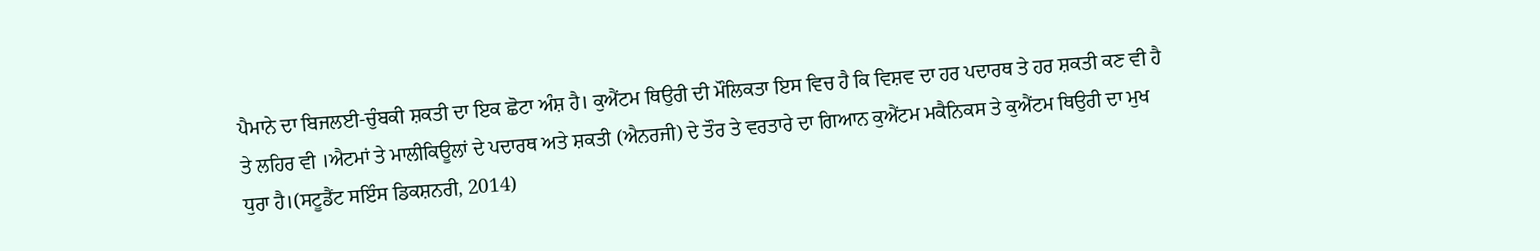ਪੈਮਾਨੇ ਦਾ ਬਿਜਲਈ-ਚੁੰਬਕੀ ਸ਼ਕਤੀ ਦਾ ਇਕ ਛੋਟਾ ਅੰਸ਼ ਹੈ। ਕੁਐਂਟਮ ਥਿਉਰੀ ਦੀ ਮੌਲਿਕਤਾ ਇਸ ਵਿਚ ਹੈ ਕਿ ਵਿਸ਼ਵ ਦਾ ਹਰ ਪਦਾਰਥ ਤੇ ਹਰ ਸ਼ਕਤੀ ਕਣ ਵੀ ਹੈ ਤੇ ਲਹਿਰ ਵੀ ।ਐਟਮਾਂ ਤੇ ਮਾਲੀਕਿਊਲਾਂ ਦੇ ਪਦਾਰਥ ਅਤੇ ਸ਼ਕਤੀ (ਐਨਰਜੀ) ਦੇ ਤੌਰ ਤੇ ਵਰਤਾਰੇ ਦਾ ਗਿਆਨ ਕੁਐਂਟਮ ਮਕੈਨਿਕਸ ਤੇ ਕੁਐਂਟਮ ਥਿਉਰੀ ਦਾ ਮੁਖ ਧੁਰਾ ਹੈ।(ਸਟੂਡੈਂਟ ਸਇੰਸ ਡਿਕਸ਼ਨਰੀ, 2014)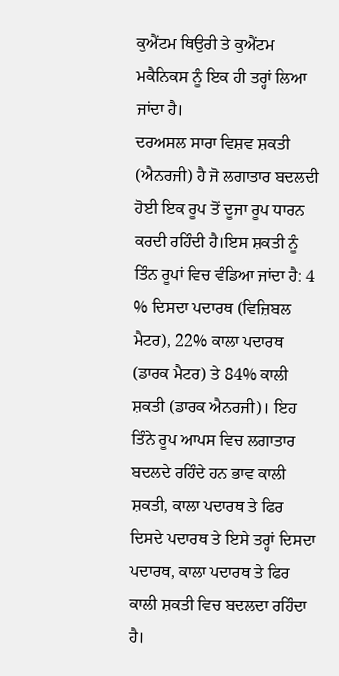ਕੁਐਂਟਮ ਥਿਉਰੀ ਤੇ ਕੁਐਂਟਮ ਮਕੈਨਿਕਸ ਨੂੰ ਇਕ ਹੀ ਤਰ੍ਹਾਂ ਲਿਆ ਜਾਂਦਾ ਹੈ।
ਦਰਅਸਲ ਸਾਰਾ ਵਿਸ਼ਵ ਸ਼ਕਤੀ (ਐਨਰਜੀ) ਹੈ ਜੋ ਲਗਾਤਾਰ ਬਦਲਦੀ ਹੋਈ ਇਕ ਰੂਪ ਤੋਂ ਦੂਜਾ ਰੂਪ ਧਾਰਨ ਕਰਦੀ ਰਹਿੰਦੀ ਹੈ।ਇਸ ਸ਼ਕਤੀ ਨੂੰ ਤਿੰਨ ਰੂਪਾਂ ਵਿਚ ਵੰਡਿਆ ਜਾਂਦਾ ਹੈ: 4 % ਦਿਸਦਾ ਪਦਾਰਥ (ਵਿਜ਼ਿਬਲ ਮੈਟਰ), 22% ਕਾਲਾ ਪਦਾਰਥ (ਡਾਰਕ ਮੈਟਰ) ਤੇ 84% ਕਾਲੀ ਸ਼ਕਤੀ (ਡਾਰਕ ਐਨਰਜੀ)। ਇਹ ਤਿੰਨੇ ਰੂਪ ਆਪਸ ਵਿਚ ਲਗਾਤਾਰ ਬਦਲਦੇ ਰਹਿੰਦੇ ਹਨ ਭਾਵ ਕਾਲੀ ਸ਼ਕਤੀ, ਕਾਲਾ ਪਦਾਰਥ ਤੇ ਫਿਰ ਦਿਸਦੇ ਪਦਾਰਥ ਤੇ ਇਸੇ ਤਰ੍ਹਾਂ ਦਿਸਦਾ ਪਦਾਰਥ, ਕਾਲਾ ਪਦਾਰਥ ਤੇ ਫਿਰ ਕਾਲੀ ਸ਼ਕਤੀ ਵਿਚ ਬਦਲਦਾ ਰਹਿੰਦਾ ਹੈ।